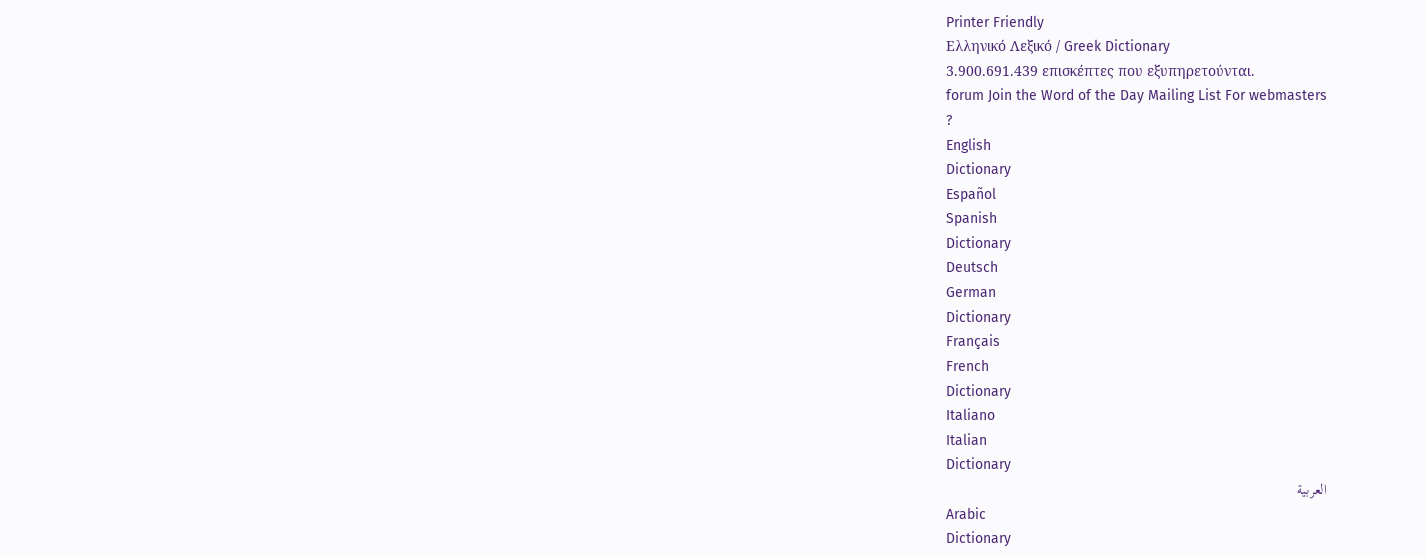Printer Friendly
Ελληνικό Λεξικό / Greek Dictionary
3.900.691.439 επισκέπτες που εξυπηρετούνται.
forum Join the Word of the Day Mailing List For webmasters
?
English
Dictionary
Español
Spanish
Dictionary
Deutsch
German
Dictionary
Français
French
Dictionary
Italiano
Italian
Dictionary
العربية
Arabic
Dictionary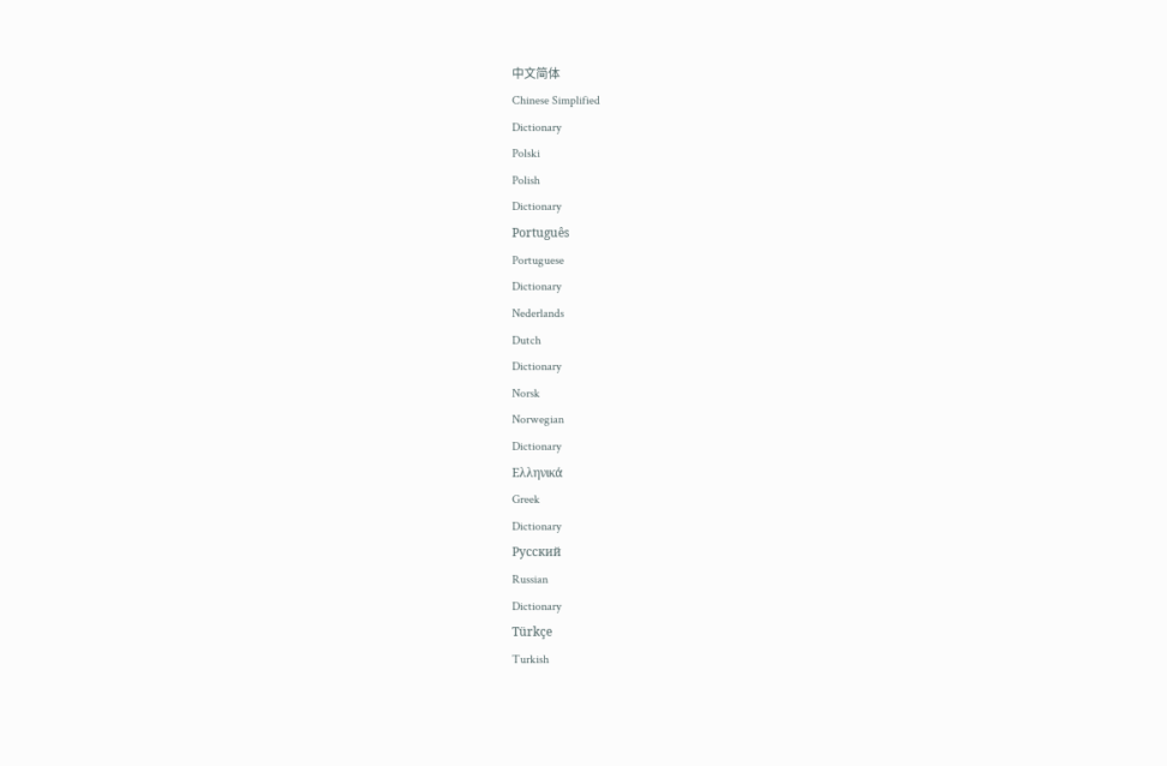中文简体
Chinese Simplified
Dictionary
Polski
Polish
Dictionary
Português
Portuguese
Dictionary
Nederlands
Dutch
Dictionary
Norsk
Norwegian
Dictionary
Ελληνικά
Greek
Dictionary
Русский
Russian
Dictionary
Türkçe
Turkish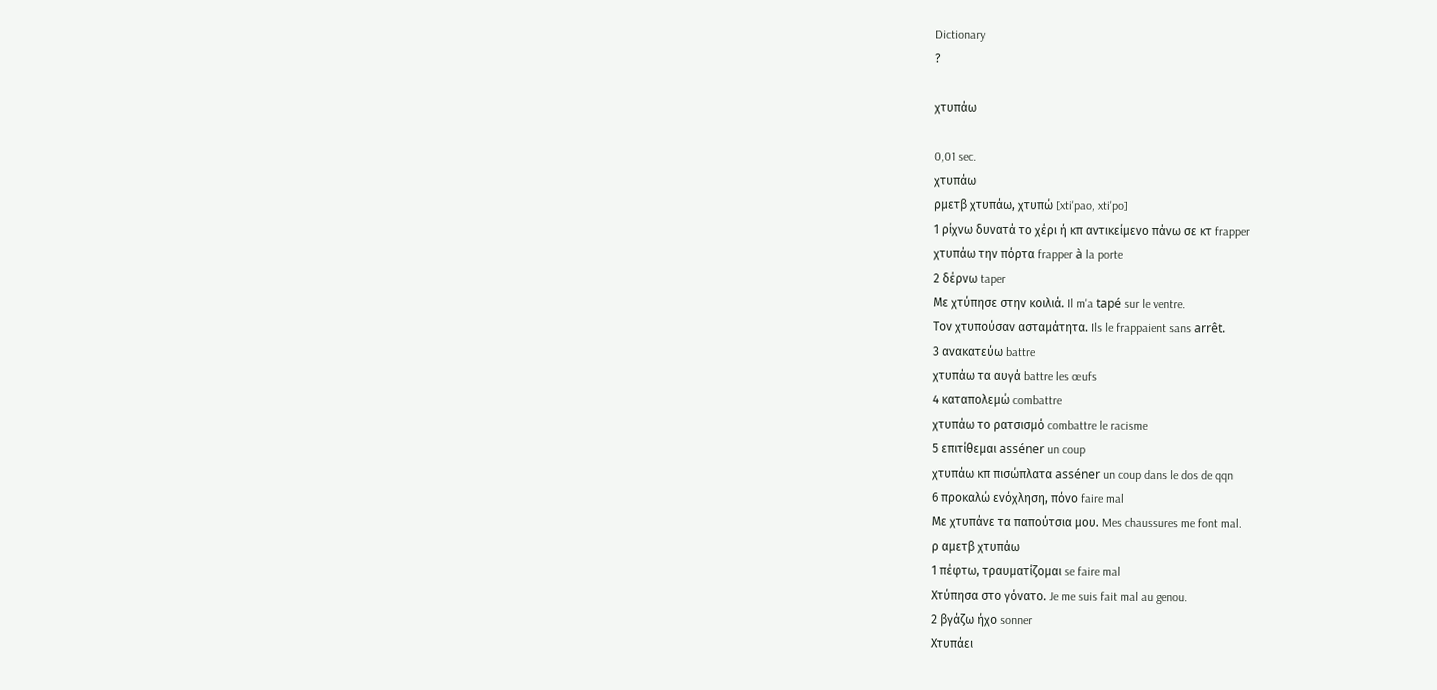Dictionary
?

χτυπάω

0,01 sec.
χτυπάω
ρμετβ χτυπάω, χτυπώ [xti'pao, xti'po]
1 ρίχνω δυνατά το χέρι ή κπ αντικείμενο πάνω σε κτ frapper
χτυπάω την πόρτα frapper à la porte
2 δέρνω taper
Με χτύπησε στην κοιλιά. Il m'a tapé sur le ventre.
Τον χτυπούσαν ασταμάτητα. Ils le frappaient sans arrêt.
3 ανακατεύω battre
χτυπάω τα αυγά battre les œufs
4 καταπολεμώ combattre
χτυπάω το ρατσισμό combattre le racisme
5 επιτίθεμαι asséner un coup
χτυπάω κπ πισώπλατα asséner un coup dans le dos de qqn
6 προκαλώ ενόχληση, πόνο faire mal
Με χτυπάνε τα παπούτσια μου. Mes chaussures me font mal.
ρ αμετβ χτυπάω
1 πέφτω, τραυματίζομαι se faire mal
Χτύπησα στο γόνατο. Je me suis fait mal au genou.
2 βγάζω ήχο sonner
Χτυπάει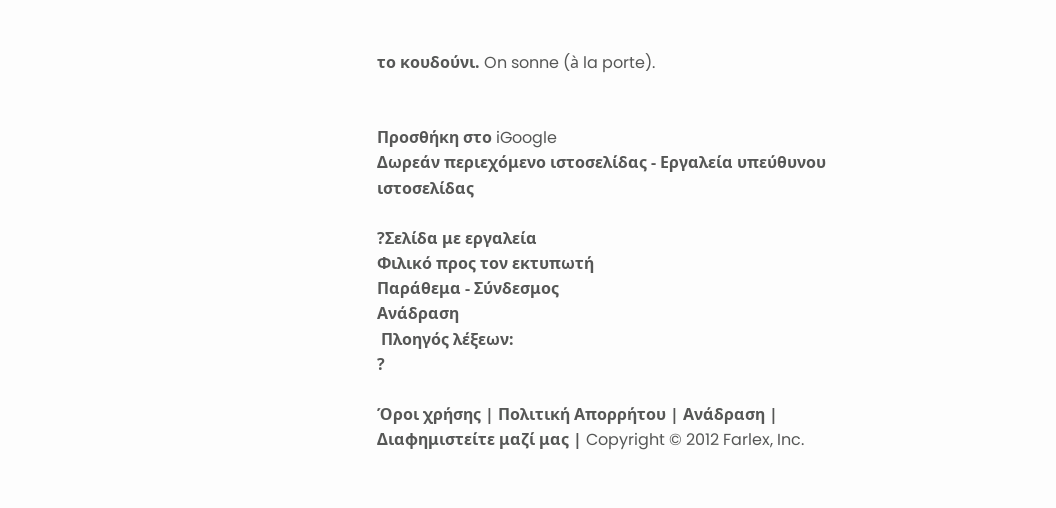το κουδούνι. On sonne (à la porte).


Προσθήκη στο iGoogle
Δωρεάν περιεχόμενο ιστοσελίδας - Εργαλεία υπεύθυνου ιστοσελίδας

?Σελίδα με εργαλεία
Φιλικό προς τον εκτυπωτή
Παράθεμα - Σύνδεσμος
Ανάδραση
 Πλοηγός λέξεων:
?

Όροι χρήσης | Πολιτική Απορρήτου | Ανάδραση | Διαφημιστείτε μαζί μας | Copyright © 2012 Farlex, Inc.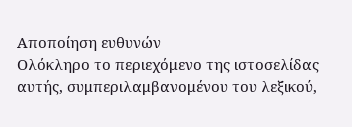Αποποίηση ευθυνών
Ολόκληρο το περιεχόμενο της ιστοσελίδας αυτής, συμπεριλαμβανομένου του λεξικού,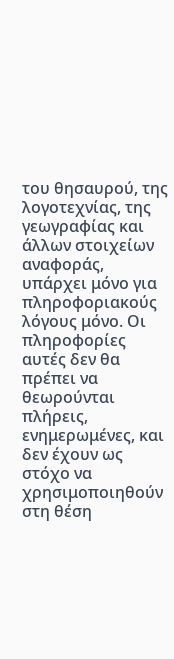του θησαυρού, της λογοτεχνίας, της γεωγραφίας και άλλων στοιχείων αναφοράς, υπάρχει μόνο για πληροφοριακούς λόγους μόνο. Οι πληροφορίες αυτές δεν θα πρέπει να θεωρούνται πλήρεις, ενημερωμένες, και δεν έχουν ως στόχο να χρησιμοποιηθούν στη θέση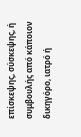επίσκεψης, σύσκεψης, ή συμβουλής από κάποιον δικηγόρο, ιατρό ή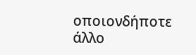οποιονδήποτε άλλο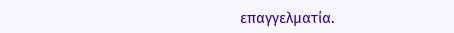επαγγελματία.